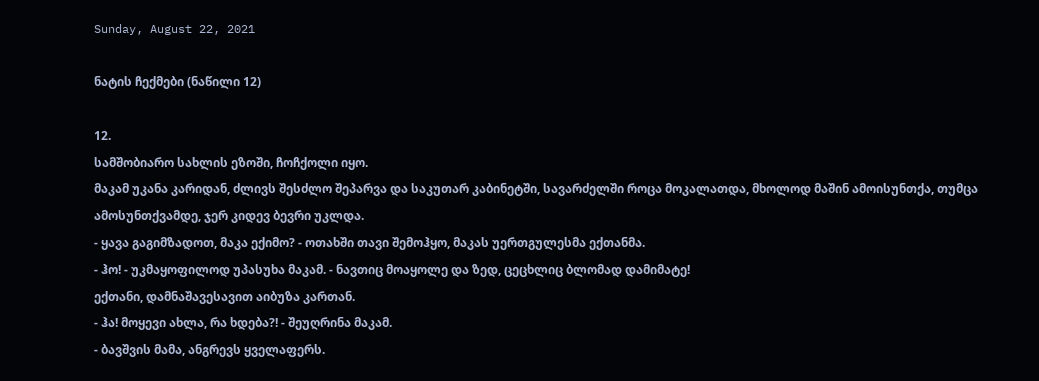Sunday, August 22, 2021

ნატის ჩექმები (ნაწილი 12)

12.
სამშობიარო სახლის ეზოში, ჩოჩქოლი იყო.
მაკამ უკანა კარიდან, ძლივს შესძლო შეპარვა და საკუთარ კაბინეტში, სავარძელში როცა მოკალათდა, მხოლოდ მაშინ ამოისუნთქა, თუმცა ამოსუნთქვამდე, ჯერ კიდევ ბევრი უკლდა.
- ყავა გაგიმზადოთ, მაკა ექიმო? - ოთახში თავი შემოჰყო, მაკას უერთგულესმა ექთანმა.
- ჰო! - უკმაყოფილოდ უპასუხა მაკამ. - ნავთიც მოაყოლე და ზედ, ცეცხლიც ბლომად დამიმატე!
ექთანი, დამნაშავესავით აიბუზა კართან.
- ჰა! მოყევი ახლა, რა ხდება?! - შეუღრინა მაკამ.
- ბავშვის მამა, ანგრევს ყველაფერს.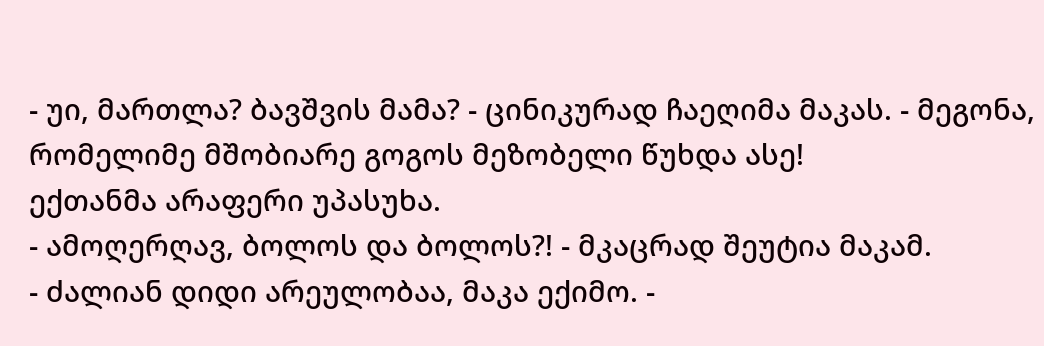- უი, მართლა? ბავშვის მამა? - ცინიკურად ჩაეღიმა მაკას. - მეგონა, რომელიმე მშობიარე გოგოს მეზობელი წუხდა ასე!
ექთანმა არაფერი უპასუხა.
- ამოღერღავ, ბოლოს და ბოლოს?! - მკაცრად შეუტია მაკამ.
- ძალიან დიდი არეულობაა, მაკა ექიმო. -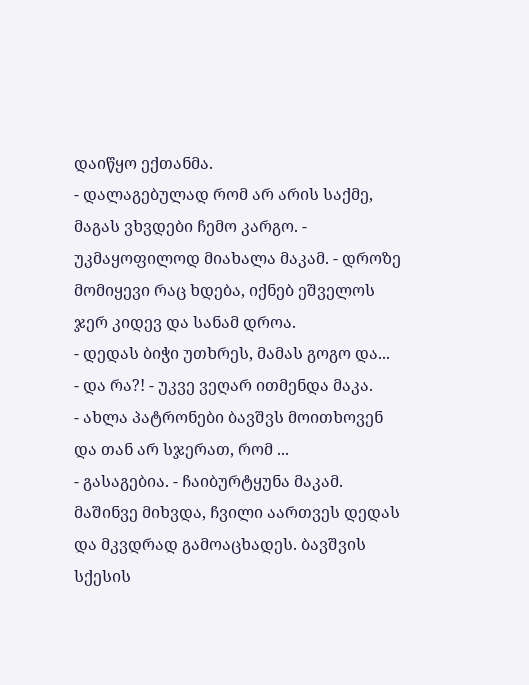დაიწყო ექთანმა.
- დალაგებულად რომ არ არის საქმე, მაგას ვხვდები ჩემო კარგო. - უკმაყოფილოდ მიახალა მაკამ. - დროზე მომიყევი რაც ხდება, იქნებ ეშველოს ჯერ კიდევ და სანამ დროა.
- დედას ბიჭი უთხრეს, მამას გოგო და...
- და რა?! - უკვე ვეღარ ითმენდა მაკა.
- ახლა პატრონები ბავშვს მოითხოვენ და თან არ სჯერათ, რომ ...
- გასაგებია. - ჩაიბურტყუნა მაკამ.
მაშინვე მიხვდა, ჩვილი აართვეს დედას და მკვდრად გამოაცხადეს. ბავშვის სქესის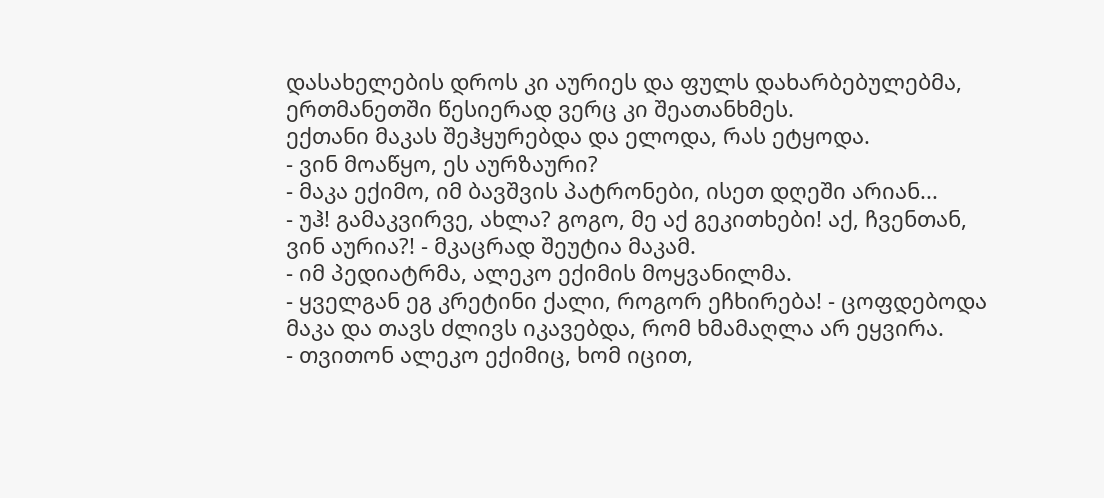დასახელების დროს კი აურიეს და ფულს დახარბებულებმა, ერთმანეთში წესიერად ვერც კი შეათანხმეს.
ექთანი მაკას შეჰყურებდა და ელოდა, რას ეტყოდა.
- ვინ მოაწყო, ეს აურზაური?
- მაკა ექიმო, იმ ბავშვის პატრონები, ისეთ დღეში არიან...
- უჰ! გამაკვირვე, ახლა? გოგო, მე აქ გეკითხები! აქ, ჩვენთან, ვინ აურია?! - მკაცრად შეუტია მაკამ.
- იმ პედიატრმა, ალეკო ექიმის მოყვანილმა.
- ყველგან ეგ კრეტინი ქალი, როგორ ეჩხირება! - ცოფდებოდა მაკა და თავს ძლივს იკავებდა, რომ ხმამაღლა არ ეყვირა.
- თვითონ ალეკო ექიმიც, ხომ იცით,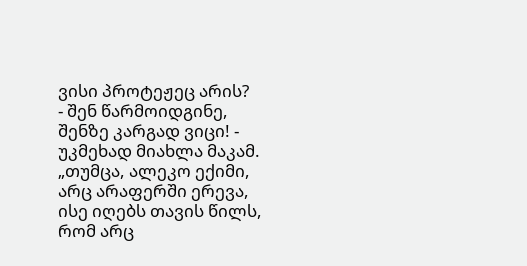ვისი პროტეჟეც არის?
- შენ წარმოიდგინე, შენზე კარგად ვიცი! - უკმეხად მიახლა მაკამ.
„თუმცა, ალეკო ექიმი, არც არაფერში ერევა, ისე იღებს თავის წილს, რომ არც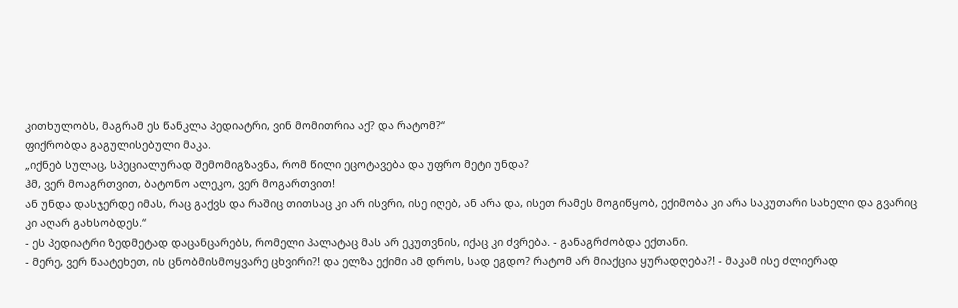კითხულობს, მაგრამ ეს წანკლა პედიატრი, ვინ მომითრია აქ? და რატომ?“
ფიქრობდა გაგულისებული მაკა.
„იქნებ სულაც, სპეციალურად შემომიგზავნა, რომ წილი ეცოტავება და უფრო მეტი უნდა?
ჰმ, ვერ მოაგრთვით, ბატონო ალეკო, ვერ მოგართვით!
ან უნდა დასჯერდე იმას, რაც გაქვს და რაშიც თითსაც კი არ ისვრი, ისე იღებ, ან არა და, ისეთ რამეს მოგიწყობ, ექიმობა კი არა საკუთარი სახელი და გვარიც კი აღარ გახსობდეს.“
- ეს პედიატრი ზედმეტად დაცანცარებს, რომელი პალატაც მას არ ეკუთვნის, იქაც კი ძვრება. - განაგრძობდა ექთანი.
- მერე, ვერ წაატეხეთ, ის ცნობმისმოყვარე ცხვირი?! და ელზა ექიმი ამ დროს, სად ეგდო? რატომ არ მიაქცია ყურადღება?! - მაკამ ისე ძლიერად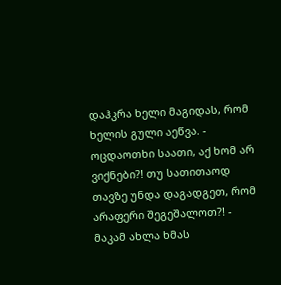დაჰკრა ხელი მაგიდას, რომ ხელის გული აეწვა. - ოცდაოთხი საათი, აქ ხომ არ ვიქნები?! თუ სათითაოდ თავზე უნდა დაგადგეთ, რომ არაფერი შეგეშალოთ?! - მაკამ ახლა ხმას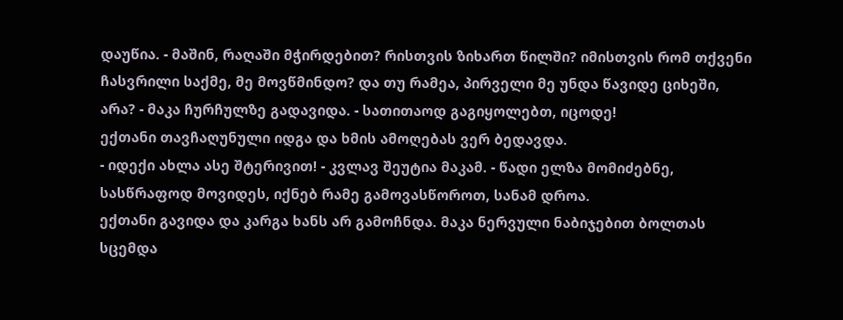დაუწია. - მაშინ, რაღაში მჭირდებით? რისთვის ზიხართ წილში? იმისთვის რომ თქვენი ჩასვრილი საქმე, მე მოვწმინდო? და თუ რამეა, პირველი მე უნდა წავიდე ციხეში, არა? - მაკა ჩურჩულზე გადავიდა. - სათითაოდ გაგიყოლებთ, იცოდე!
ექთანი თავჩაღუნული იდგა და ხმის ამოღებას ვერ ბედავდა.
- იდექი ახლა ასე შტერივით! - კვლავ შეუტია მაკამ. - წადი ელზა მომიძებნე, სასწრაფოდ მოვიდეს, იქნებ რამე გამოვასწოროთ, სანამ დროა.
ექთანი გავიდა და კარგა ხანს არ გამოჩნდა. მაკა ნერვული ნაბიჯებით ბოლთას სცემდა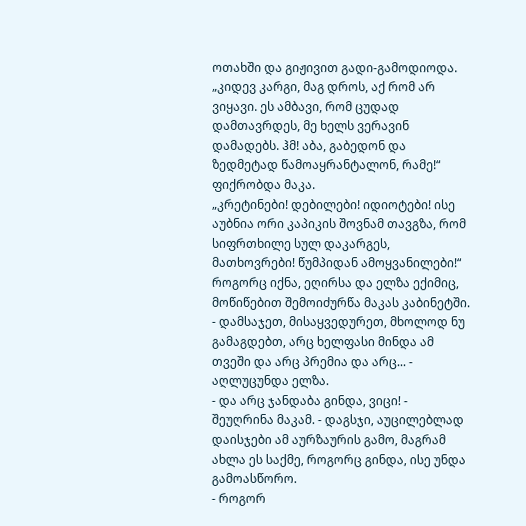ოთახში და გიჟივით გადი-გამოდიოდა.
„კიდევ კარგი, მაგ დროს, აქ რომ არ ვიყავი. ეს ამბავი, რომ ცუდად დამთავრდეს, მე ხელს ვერავინ დამადებს. ჰმ! აბა, გაბედონ და ზედმეტად წამოაყრანტალონ, რამე!“
ფიქრობდა მაკა.
„კრეტინები! დებილები! იდიოტები! ისე აუბნია ორი კაპიკის შოვნამ თავგზა, რომ სიფრთხილე სულ დაკარგეს, მათხოვრები! წუმპიდან ამოყვანილები!“
როგორც იქნა, ეღირსა და ელზა ექიმიც, მოწიწებით შემოიძურწა მაკას კაბინეტში.
- დამსაჯეთ, მისაყვედურეთ, მხოლოდ ნუ გამაგდებთ, არც ხელფასი მინდა ამ თვეში და არც პრემია და არც... - აღლუცუნდა ელზა.
- და არც ჯანდაბა გინდა, ვიცი! - შეუღრინა მაკამ. - დაგსჯი, აუცილებლად დაისჯები ამ აურზაურის გამო, მაგრამ ახლა ეს საქმე, როგორც გინდა, ისე უნდა გამოასწორო.
- როგორ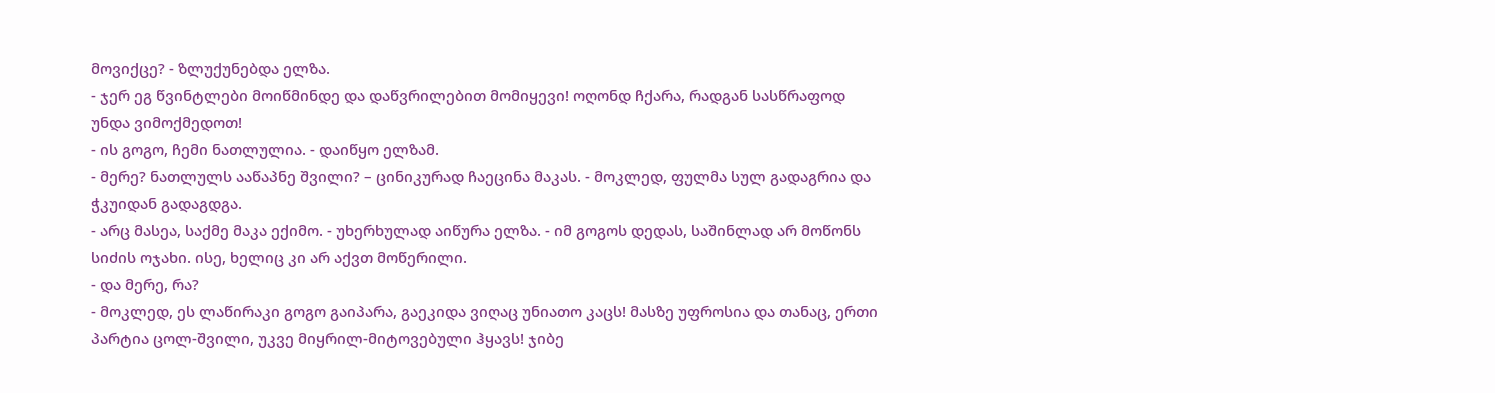მოვიქცე? - ზლუქუნებდა ელზა.
- ჯერ ეგ წვინტლები მოიწმინდე და დაწვრილებით მომიყევი! ოღონდ ჩქარა, რადგან სასწრაფოდ უნდა ვიმოქმედოთ!
- ის გოგო, ჩემი ნათლულია. - დაიწყო ელზამ.
- მერე? ნათლულს ააწაპნე შვილი? – ცინიკურად ჩაეცინა მაკას. - მოკლედ, ფულმა სულ გადაგრია და ჭკუიდან გადაგდგა.
- არც მასეა, საქმე მაკა ექიმო. - უხერხულად აიწურა ელზა. - იმ გოგოს დედას, საშინლად არ მოწონს სიძის ოჯახი. ისე, ხელიც კი არ აქვთ მოწერილი.
- და მერე, რა?
- მოკლედ, ეს ლაწირაკი გოგო გაიპარა, გაეკიდა ვიღაც უნიათო კაცს! მასზე უფროსია და თანაც, ერთი პარტია ცოლ-შვილი, უკვე მიყრილ-მიტოვებული ჰყავს! ჯიბე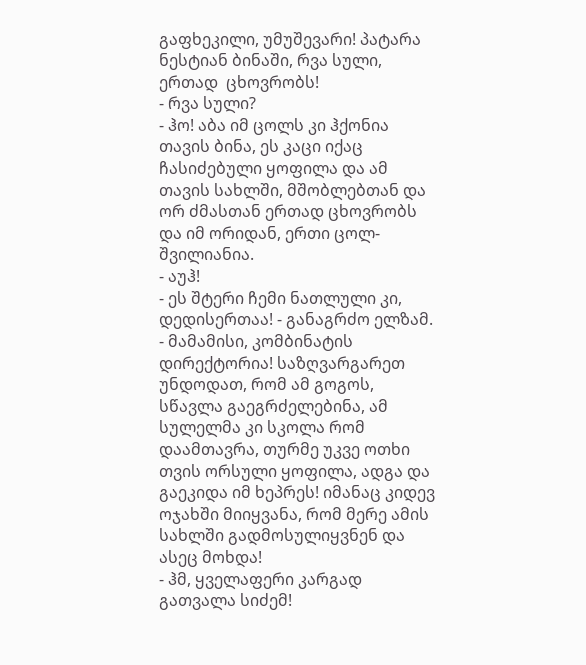გაფხეკილი, უმუშევარი! პატარა ნესტიან ბინაში, რვა სული, ერთად  ცხოვრობს!
- რვა სული?
- ჰო! აბა იმ ცოლს კი ჰქონია თავის ბინა, ეს კაცი იქაც ჩასიძებული ყოფილა და ამ თავის სახლში, მშობლებთან და ორ ძმასთან ერთად ცხოვრობს და იმ ორიდან, ერთი ცოლ-შვილიანია.
- აუჰ!
- ეს შტერი ჩემი ნათლული კი, დედისერთაა! - განაგრძო ელზამ. - მამამისი, კომბინატის დირექტორია! საზღვარგარეთ უნდოდათ, რომ ამ გოგოს, სწავლა გაეგრძელებინა, ამ სულელმა კი სკოლა რომ დაამთავრა, თურმე უკვე ოთხი თვის ორსული ყოფილა, ადგა და გაეკიდა იმ ხეპრეს! იმანაც კიდევ ოჯახში მიიყვანა, რომ მერე ამის სახლში გადმოსულიყვნენ და ასეც მოხდა!
- ჰმ, ყველაფერი კარგად გათვალა სიძემ!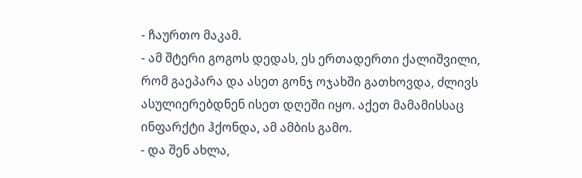- ჩაურთო მაკამ.
- ამ შტერი გოგოს დედას, ეს ერთადერთი ქალიშვილი, რომ გაეპარა და ასეთ გონჯ ოჯახში გათხოვდა, ძლივს ასულიერებდნენ ისეთ დღეში იყო. აქეთ მამამისსაც ინფარქტი ჰქონდა, ამ ამბის გამო.
- და შენ ახლა,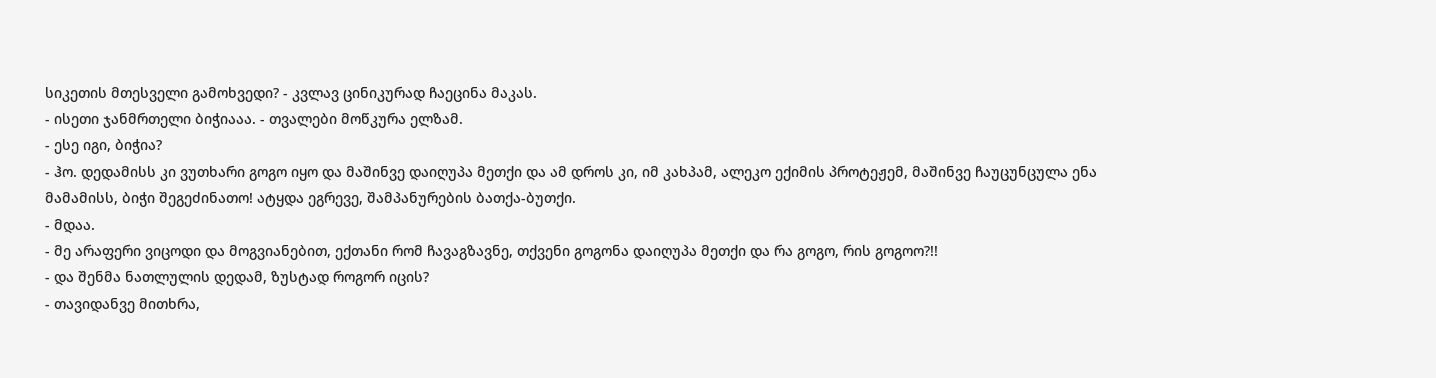სიკეთის მთესველი გამოხვედი? - კვლავ ცინიკურად ჩაეცინა მაკას.
- ისეთი ჯანმრთელი ბიჭიააა. - თვალები მოწკურა ელზამ.
- ესე იგი, ბიჭია?
- ჰო. დედამისს კი ვუთხარი გოგო იყო და მაშინვე დაიღუპა მეთქი და ამ დროს კი, იმ კახპამ, ალეკო ექიმის პროტეჟემ, მაშინვე ჩაუცუნცულა ენა მამამისს, ბიჭი შეგეძინათო! ატყდა ეგრევე, შამპანურების ბათქა-ბუთქი.
- მდაა.
- მე არაფერი ვიცოდი და მოგვიანებით, ექთანი რომ ჩავაგზავნე, თქვენი გოგონა დაიღუპა მეთქი და რა გოგო, რის გოგოო?!!
- და შენმა ნათლულის დედამ, ზუსტად როგორ იცის?
- თავიდანვე მითხრა,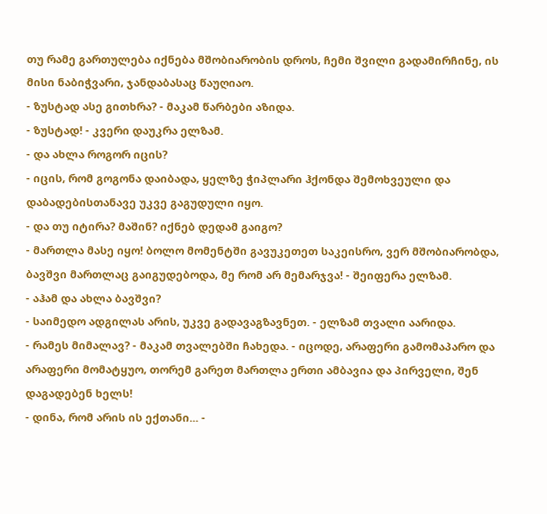თუ რამე გართულება იქნება მშობიარობის დროს, ჩემი შვილი გადამირჩინე, ის მისი ნაბიჭვარი, ჯანდაბასაც წაუღიაო.
- ზუსტად ასე გითხრა? - მაკამ წარბები აზიდა.
- ზუსტად! - კვერი დაუკრა ელზამ.
- და ახლა როგორ იცის?
- იცის, რომ გოგონა დაიბადა, ყელზე ჭიპლარი ჰქონდა შემოხვეული და დაბადებისთანავე უკვე გაგუდული იყო.
- და თუ იტირა? მაშინ? იქნებ დედამ გაიგო?
- მართლა მასე იყო! ბოლო მომენტში გავუკეთეთ საკეისრო, ვერ მშობიარობდა, ბავშვი მართლაც გაიგუდებოდა, მე რომ არ მემარჯვა! - შეიფერა ელზამ.
- აჰამ და ახლა ბავშვი?
- საიმედო ადგილას არის, უკვე გადავაგზავნეთ. - ელზამ თვალი აარიდა.
- რამეს მიმალავ? - მაკამ თვალებში ჩახედა. - იცოდე, არაფერი გამომაპარო და არაფერი მომატყუო, თორემ გარეთ მართლა ერთი ამბავია და პირველი, შენ დაგადებენ ხელს!
- დინა, რომ არის ის ექთანი... -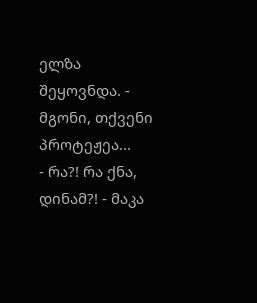ელზა შეყოვნდა. - მგონი, თქვენი პროტეჟეა...
- რა?! რა ქნა, დინამ?! - მაკა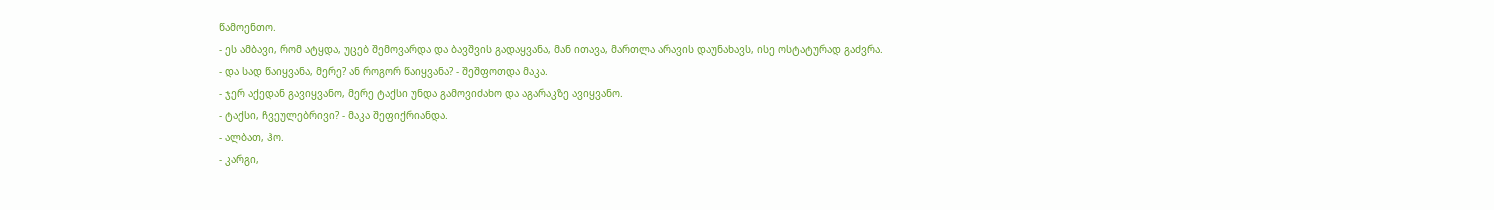წამოენთო.
- ეს ამბავი, რომ ატყდა, უცებ შემოვარდა და ბავშვის გადაყვანა, მან ითავა, მართლა არავის დაუნახავს, ისე ოსტატურად გაძვრა.
- და სად წაიყვანა, მერე? ან როგორ წაიყვანა? - შეშფოთდა მაკა.
- ჯერ აქედან გავიყვანო, მერე ტაქსი უნდა გამოვიძახო და აგარაკზე ავიყვანო.
- ტაქსი, ჩვეულებრივი? - მაკა შეფიქრიანდა.
- ალბათ, ჰო.
- კარგი,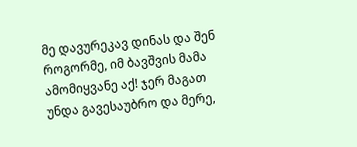მე დავურეკავ დინას და შენ როგორმე, იმ ბავშვის მამა ამომიყვანე აქ! ჯერ მაგათ უნდა გავესაუბრო და მერე,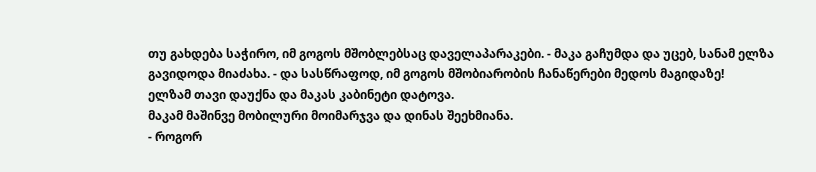თუ გახდება საჭირო, იმ გოგოს მშობლებსაც დაველაპარაკები. - მაკა გაჩუმდა და უცებ, სანამ ელზა გავიდოდა მიაძახა. - და სასწრაფოდ, იმ გოგოს მშობიარობის ჩანაწერები მედოს მაგიდაზე!
ელზამ თავი დაუქნა და მაკას კაბინეტი დატოვა.
მაკამ მაშინვე მობილური მოიმარჯვა და დინას შეეხმიანა.
- როგორ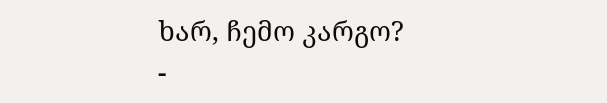ხარ, ჩემო კარგო?
-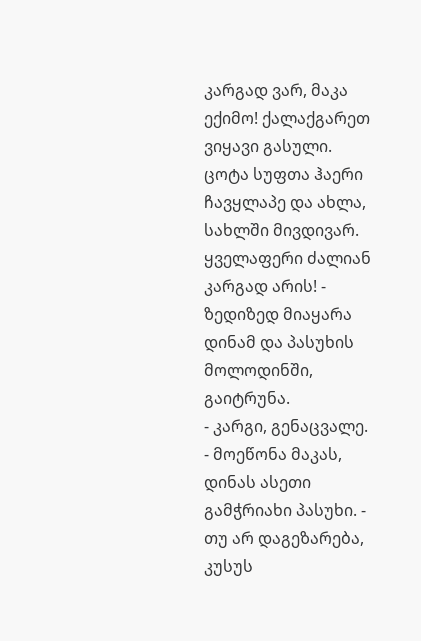კარგად ვარ, მაკა ექიმო! ქალაქგარეთ ვიყავი გასული. ცოტა სუფთა ჰაერი ჩავყლაპე და ახლა, სახლში მივდივარ. ყველაფერი ძალიან კარგად არის! - ზედიზედ მიაყარა დინამ და პასუხის მოლოდინში, გაიტრუნა.
- კარგი, გენაცვალე. - მოეწონა მაკას, დინას ასეთი გამჭრიახი პასუხი. - თუ არ დაგეზარება, კუსუს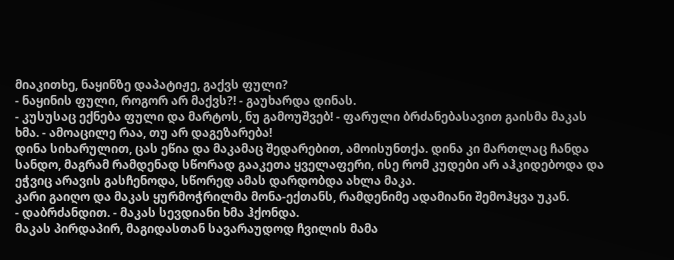მიაკითხე, ნაყინზე დაპატიჟე, გაქვს ფული?
- ნაყინის ფული, როგორ არ მაქვს?! - გაუხარდა დინას.
- კუსუსაც ექნება ფული და მარტოს, ნუ გამოუშვებ! - ფარული ბრძანებასავით გაისმა მაკას ხმა. - ამოაცილე რაა, თუ არ დაგეზარება!
დინა სიხარულით, ცას ეწია და მაკამაც შედარებით, ამოისუნთქა. დინა კი მართლაც ჩანდა სანდო, მაგრამ რამდენად სწორად გააკეთა ყველაფერი, ისე რომ კუდები არ აჰკიდებოდა და ეჭვიც არავის გასჩენოდა, სწორედ ამას დარდობდა ახლა მაკა.
კარი გაიღო და მაკას ყურმოჭრილმა მონა-ექთანს, რამდენიმე ადამიანი შემოჰყვა უკან.
- დაბრძანდით. - მაკას სევდიანი ხმა ჰქონდა.
მაკას პირდაპირ, მაგიდასთან სავარაუდოდ ჩვილის მამა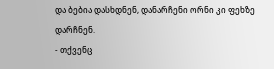და ბებია დასხდნენ, დანარჩენი ორნი კი ფეხზე დარჩნენ.
- თქვენც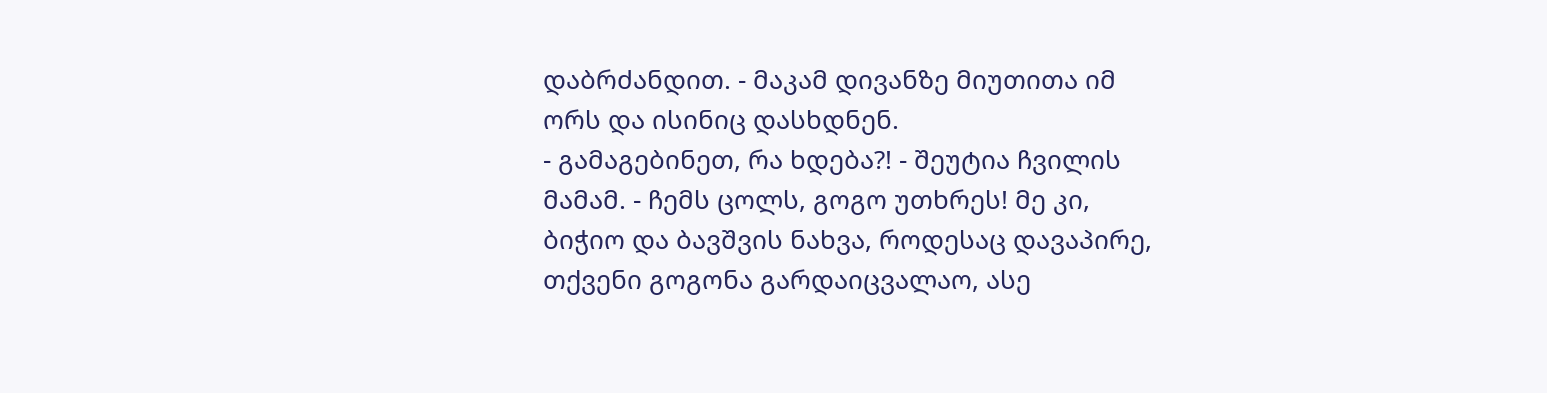დაბრძანდით. - მაკამ დივანზე მიუთითა იმ ორს და ისინიც დასხდნენ.
- გამაგებინეთ, რა ხდება?! - შეუტია ჩვილის მამამ. - ჩემს ცოლს, გოგო უთხრეს! მე კი, ბიჭიო და ბავშვის ნახვა, როდესაც დავაპირე, თქვენი გოგონა გარდაიცვალაო, ასე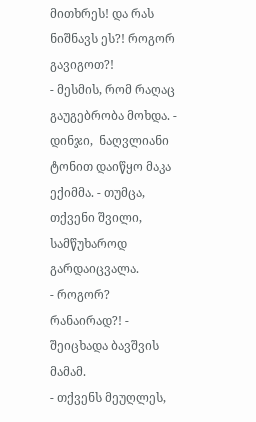მითხრეს! და რას ნიშნავს ეს?! როგორ გავიგოთ?!
- მესმის, რომ რაღაც გაუგებრობა მოხდა. - დინჯი,  ნაღვლიანი ტონით დაიწყო მაკა ექიმმა. - თუმცა, თქვენი შვილი, სამწუხაროდ გარდაიცვალა.
- როგორ? რანაირად?! - შეიცხადა ბავშვის მამამ.
- თქვენს მეუღლეს,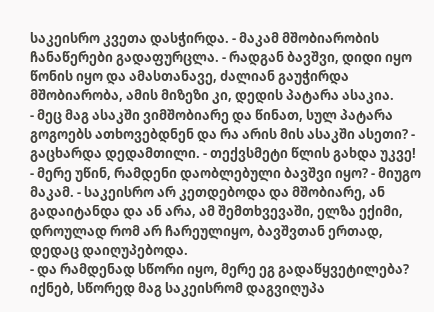საკეისრო კვეთა დასჭირდა. - მაკამ მშობიარობის ჩანაწერები გადაფურცლა. - რადგან ბავშვი, დიდი იყო წონის იყო და ამასთანავე, ძალიან გაუჭირდა მშობიარობა, ამის მიზეზი კი, დედის პატარა ასაკია.
- მეც მაგ ასაკში ვიმშობიარე და წინათ, სულ პატარა გოგოებს ათხოვებდნენ და რა არის მის ასაკში ასეთი? - გაცხარდა დედამთილი. - თექვსმეტი წლის გახდა უკვე!
- მერე უწინ, რამდენი დაობლებული ბავშვი იყო? - მიუგო მაკამ. - საკეისრო არ კეთდებოდა და მშობიარე, ან გადაიტანდა და ან არა, ამ შემთხვევაში, ელზა ექიმი, დროულად რომ არ ჩარეულიყო, ბავშვთან ერთად, დედაც დაიღუპებოდა.
- და რამდენად სწორი იყო, მერე ეგ გადაწყვეტილება? იქნებ, სწორედ მაგ საკეისრომ დაგვიღუპა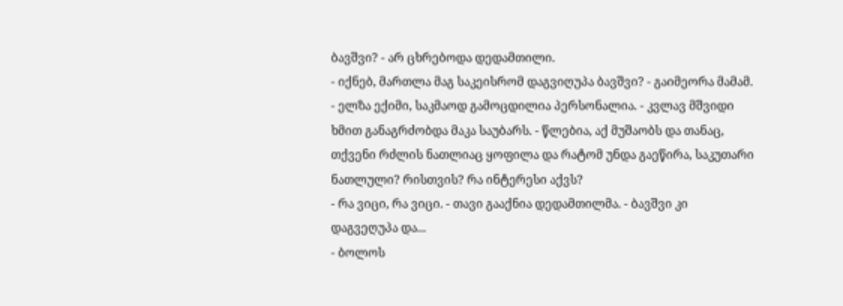ბავშვი? - არ ცხრებოდა დედამთილი.
- იქნებ, მართლა მაგ საკეისრომ დაგვიღუპა ბავშვი? - გაიმეორა მამამ.
- ელზა ექიმი, საკმაოდ გამოცდილია პერსონალია. - კვლავ მშვიდი ხმით განაგრძობდა მაკა საუბარს. - წლებია, აქ მუშაობს და თანაც, თქვენი რძლის ნათლიაც ყოფილა და რატომ უნდა გაეწირა, საკუთარი ნათლული? რისთვის? რა ინტერესი აქვს?
- რა ვიცი, რა ვიცი. - თავი გააქნია დედამთილმა. - ბავშვი კი დაგვეღუპა და...
- ბოლოს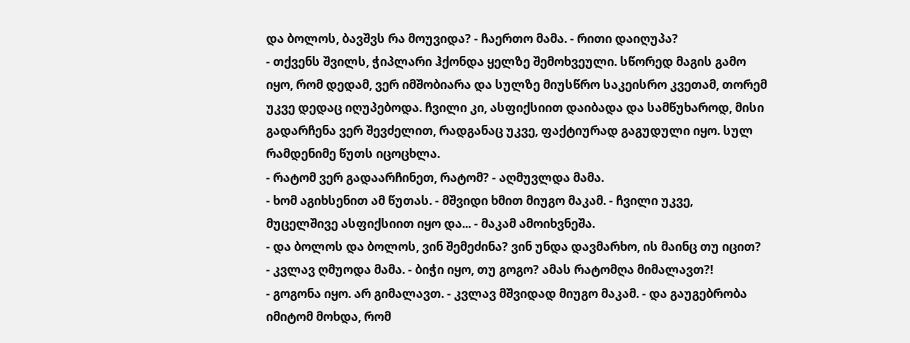და ბოლოს, ბავშვს რა მოუვიდა? - ჩაერთო მამა. - რითი დაიღუპა?
- თქვენს შვილს, ჭიპლარი ჰქონდა ყელზე შემოხვეული. სწორედ მაგის გამო იყო, რომ დედამ, ვერ იმშობიარა და სულზე მიუსწრო საკეისრო კვეთამ, თორემ უკვე დედაც იღუპებოდა. ჩვილი კი, ასფიქსიით დაიბადა და სამწუხაროდ, მისი გადარჩენა ვერ შევძელით, რადგანაც უკვე, ფაქტიურად გაგუდული იყო. სულ რამდენიმე წუთს იცოცხლა.
- რატომ ვერ გადაარჩინეთ, რატომ? - აღმუვლდა მამა.
- ხომ აგიხსენით ამ წუთას. - მშვიდი ხმით მიუგო მაკამ. - ჩვილი უკვე, მუცელშივე ასფიქსიით იყო და... - მაკამ ამოიხვნეშა.
- და ბოლოს და ბოლოს, ვინ შემეძინა? ვინ უნდა დავმარხო, ის მაინც თუ იცით? - კვლავ ღმუოდა მამა. - ბიჭი იყო, თუ გოგო? ამას რატომღა მიმალავთ?!
- გოგონა იყო. არ გიმალავთ. - კვლავ მშვიდად მიუგო მაკამ. - და გაუგებრობა იმიტომ მოხდა, რომ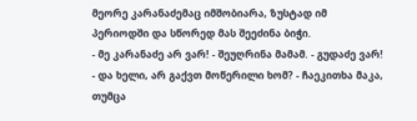მეორე კარანაძემაც იმშობიარა, ზუსტად იმ პერიოდში და სწორედ მას შეეძინა ბიჭი.
- მე კარანაძე არ ვარ! - შეუღრინა მამამ. - გუდაძე ვარ!
- და ხელი, არ გაქვთ მოწერილი ხომ? - ჩაეკითხა მაკა, თუმცა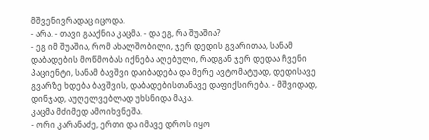მშვენივრადაც იცოდა.
- არა. - თავი გააქნია კაცმა. - და ეგ, რა შუაშია?
- ეგ იმ შუაშია, რომ ახალშობილი, ჯერ დედის გვარითაა, სანამ დაბადების მოწმობას იქნება აღებული, რადგან ჯერ დედაა ჩვენი პაციენტი, სანამ ბავშვი დაიბადება და მერე ავტომატუად, დედისავე გვარზე ხდება ბავშვის, დაბადებისთანავე დაფიქსირება. - მშვიდად, დინჯად, აუღელვებლად უხსნიდა მაკა.
კაცმა მძიმედ ამოიხვნეშა.
- ორი კარანაძე, ერთი და იმავე დროს იყო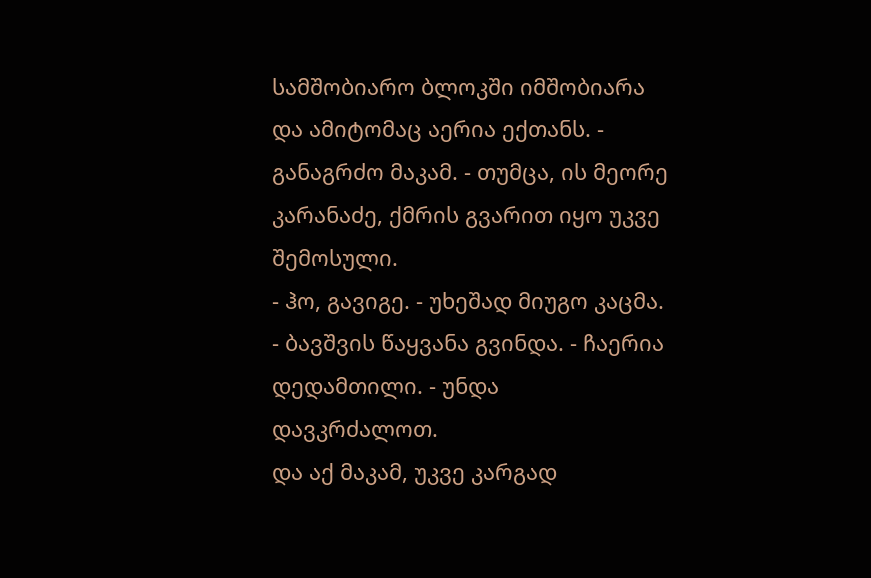სამშობიარო ბლოკში იმშობიარა და ამიტომაც აერია ექთანს. - განაგრძო მაკამ. - თუმცა, ის მეორე კარანაძე, ქმრის გვარით იყო უკვე შემოსული.
- ჰო, გავიგე. - უხეშად მიუგო კაცმა.
- ბავშვის წაყვანა გვინდა. - ჩაერია დედამთილი. - უნდა დავკრძალოთ.
და აქ მაკამ, უკვე კარგად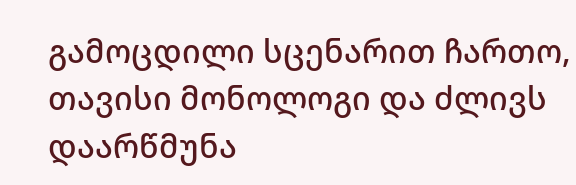გამოცდილი სცენარით ჩართო, თავისი მონოლოგი და ძლივს დაარწმუნა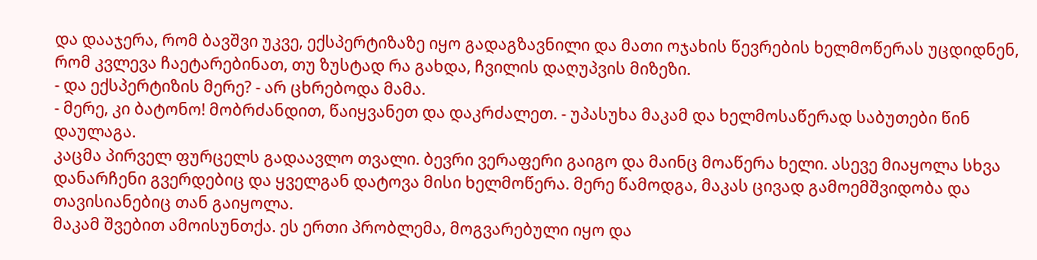და დააჯერა, რომ ბავშვი უკვე, ექსპერტიზაზე იყო გადაგზავნილი და მათი ოჯახის წევრების ხელმოწერას უცდიდნენ, რომ კვლევა ჩაეტარებინათ, თუ ზუსტად რა გახდა, ჩვილის დაღუპვის მიზეზი.
- და ექსპერტიზის მერე? - არ ცხრებოდა მამა.
- მერე, კი ბატონო! მობრძანდით, წაიყვანეთ და დაკრძალეთ. - უპასუხა მაკამ და ხელმოსაწერად საბუთები წინ დაულაგა.
კაცმა პირველ ფურცელს გადაავლო თვალი. ბევრი ვერაფერი გაიგო და მაინც მოაწერა ხელი. ასევე მიაყოლა სხვა დანარჩენი გვერდებიც და ყველგან დატოვა მისი ხელმოწერა. მერე წამოდგა, მაკას ცივად გამოემშვიდობა და თავისიანებიც თან გაიყოლა.
მაკამ შვებით ამოისუნთქა. ეს ერთი პრობლემა, მოგვარებული იყო და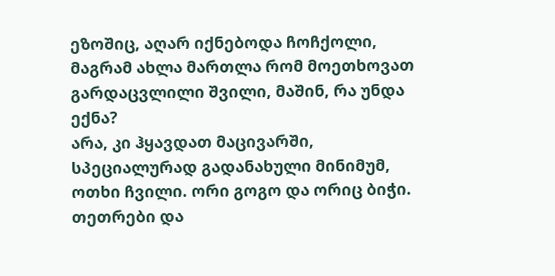ეზოშიც, აღარ იქნებოდა ჩოჩქოლი, მაგრამ ახლა მართლა რომ მოეთხოვათ გარდაცვლილი შვილი, მაშინ, რა უნდა ექნა?
არა, კი ჰყავდათ მაცივარში, სპეციალურად გადანახული მინიმუმ, ოთხი ჩვილი. ორი გოგო და ორიც ბიჭი. თეთრები და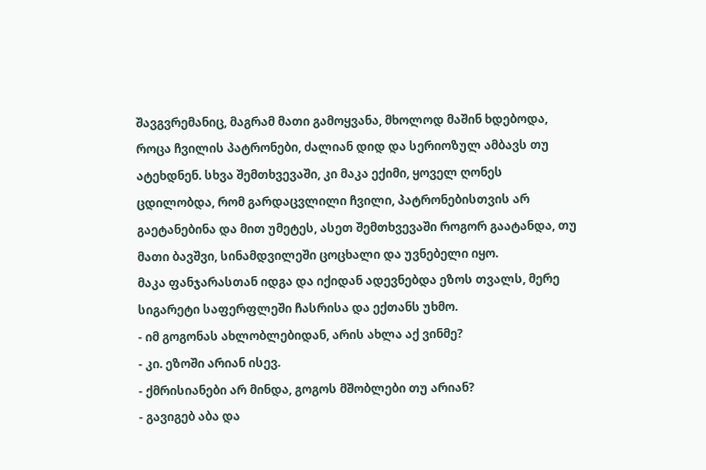შავგვრემანიც, მაგრამ მათი გამოყვანა, მხოლოდ მაშინ ხდებოდა, როცა ჩვილის პატრონები, ძალიან დიდ და სერიოზულ ამბავს თუ ატეხდნენ. სხვა შემთხვევაში, კი მაკა ექიმი, ყოველ ღონეს ცდილობდა, რომ გარდაცვლილი ჩვილი, პატრონებისთვის არ გაეტანებინა და მით უმეტეს, ასეთ შემთხვევაში როგორ გაატანდა, თუ მათი ბავშვი, სინამდვილეში ცოცხალი და უვნებელი იყო.
მაკა ფანჯარასთან იდგა და იქიდან ადევნებდა ეზოს თვალს, მერე სიგარეტი საფერფლეში ჩასრისა და ექთანს უხმო.
- იმ გოგონას ახლობლებიდან, არის ახლა აქ ვინმე?
- კი. ეზოში არიან ისევ.
- ქმრისიანები არ მინდა, გოგოს მშობლები თუ არიან?
- გავიგებ აბა და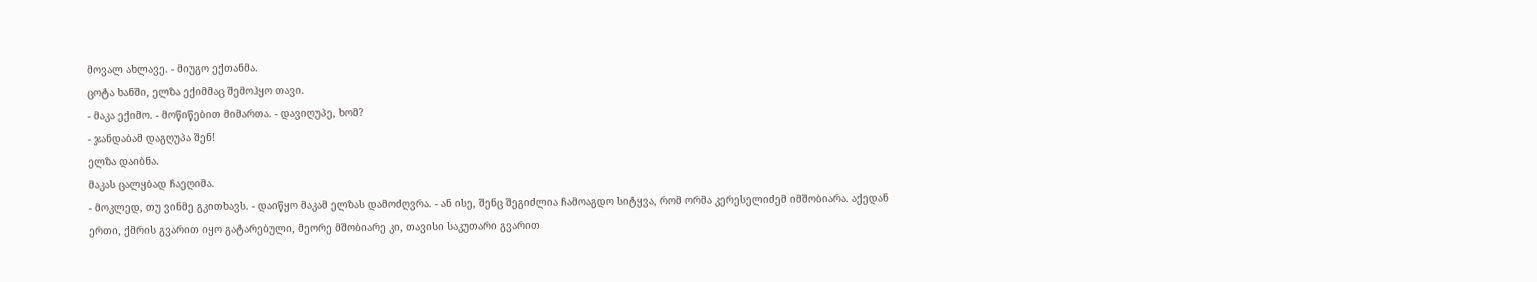მოვალ ახლავე. - მიუგო ექთანმა.
ცოტა ხანში, ელზა ექიმმაც შემოჰყო თავი.
- მაკა ექიმო. - მოწიწებით მიმართა. - დავიღუპე, ხომ?
- ჯანდაბამ დაგღუპა შენ!
ელზა დაიბნა.
მაკას ცალყბად ჩაეღიმა.
- მოკლედ, თუ ვინმე გკითხავს. - დაიწყო მაკამ ელზას დამოძღვრა. - ან ისე, შენც შეგიძლია ჩამოაგდო სიტყვა, რომ ორმა კერესელიძემ იმშობიარა. აქედან ერთი, ქმრის გვარით იყო გატარებული, მეორე მშობიარე კი, თავისი საკუთარი გვარით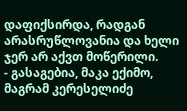დაფიქსირდა, რადგან არასრუწლოვანია და ხელი ჯერ არ აქვთ მოწერილი.
- გასაგებია, მაკა ექიმო, მაგრამ კერესელიძე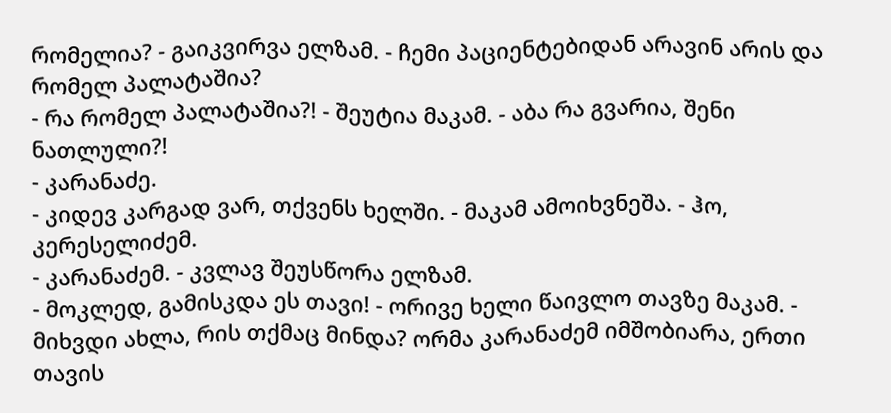რომელია? - გაიკვირვა ელზამ. - ჩემი პაციენტებიდან არავინ არის და რომელ პალატაშია?
- რა რომელ პალატაშია?! - შეუტია მაკამ. - აბა რა გვარია, შენი ნათლული?!
- კარანაძე.
- კიდევ კარგად ვარ, თქვენს ხელში. - მაკამ ამოიხვნეშა. - ჰო, კერესელიძემ.
- კარანაძემ. - კვლავ შეუსწორა ელზამ.
- მოკლედ, გამისკდა ეს თავი! - ორივე ხელი წაივლო თავზე მაკამ. - მიხვდი ახლა, რის თქმაც მინდა? ორმა კარანაძემ იმშობიარა, ერთი თავის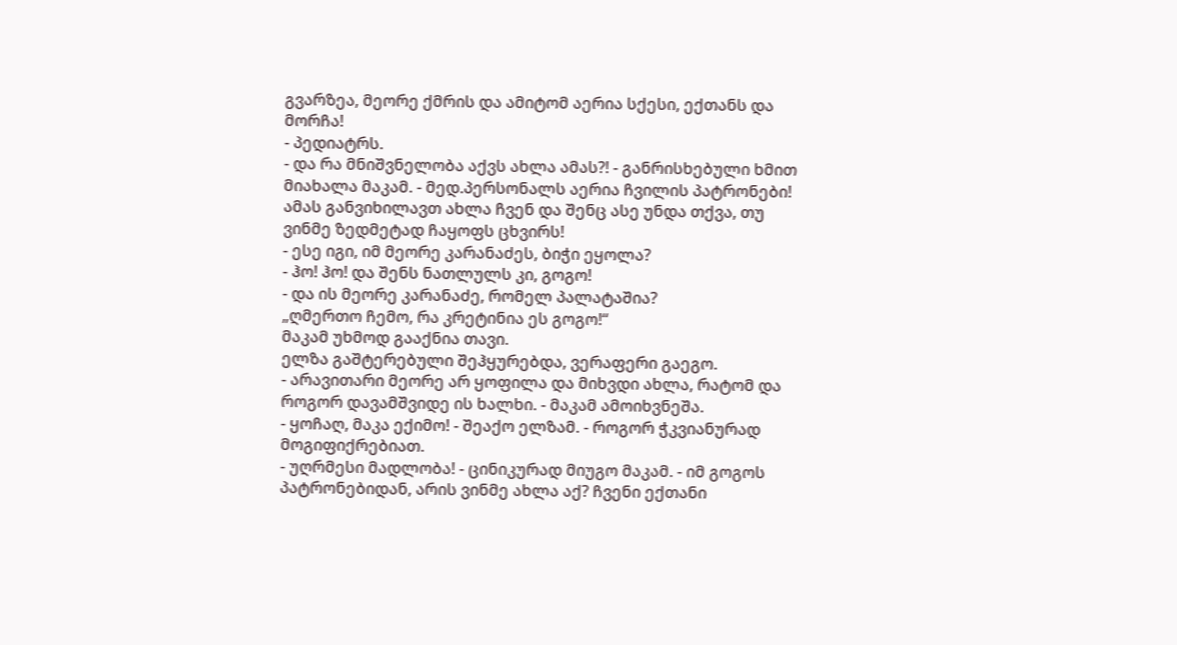გვარზეა, მეორე ქმრის და ამიტომ აერია სქესი, ექთანს და მორჩა!
- პედიატრს.
- და რა მნიშვნელობა აქვს ახლა ამას?! - განრისხებული ხმით მიახალა მაკამ. - მედ.პერსონალს აერია ჩვილის პატრონები! ამას განვიხილავთ ახლა ჩვენ და შენც ასე უნდა თქვა, თუ ვინმე ზედმეტად ჩაყოფს ცხვირს!
- ესე იგი, იმ მეორე კარანაძეს, ბიჭი ეყოლა?
- ჰო! ჰო! და შენს ნათლულს კი, გოგო!
- და ის მეორე კარანაძე, რომელ პალატაშია?
„ღმერთო ჩემო, რა კრეტინია ეს გოგო!“
მაკამ უხმოდ გააქნია თავი.
ელზა გაშტერებული შეჰყურებდა, ვერაფერი გაეგო.
- არავითარი მეორე არ ყოფილა და მიხვდი ახლა, რატომ და როგორ დავამშვიდე ის ხალხი. - მაკამ ამოიხვნეშა.
- ყოჩაღ, მაკა ექიმო! - შეაქო ელზამ. - როგორ ჭკვიანურად მოგიფიქრებიათ.
- უღრმესი მადლობა! - ცინიკურად მიუგო მაკამ. - იმ გოგოს პატრონებიდან, არის ვინმე ახლა აქ? ჩვენი ექთანი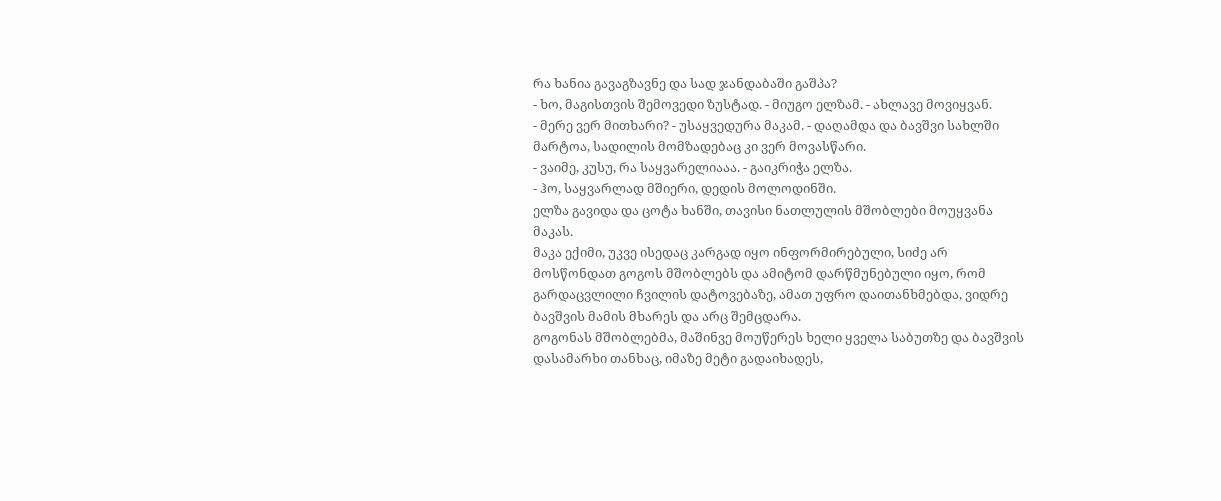რა ხანია გავაგზავნე და სად ჯანდაბაში გაშპა?
- ხო, მაგისთვის შემოვედი ზუსტად. - მიუგო ელზამ. - ახლავე მოვიყვან.
- მერე ვერ მითხარი? - უსაყვედურა მაკამ. - დაღამდა და ბავშვი სახლში მარტოა, სადილის მომზადებაც კი ვერ მოვასწარი.
- ვაიმე, კუსუ, რა საყვარელიააა. - გაიკრიჭა ელზა.
- ჰო, საყვარლად მშიერი, დედის მოლოდინში.
ელზა გავიდა და ცოტა ხანში, თავისი ნათლულის მშობლები მოუყვანა მაკას.
მაკა ექიმი, უკვე ისედაც კარგად იყო ინფორმირებული, სიძე არ მოსწონდათ გოგოს მშობლებს და ამიტომ დარწმუნებული იყო, რომ გარდაცვლილი ჩვილის დატოვებაზე, ამათ უფრო დაითანხმებდა, ვიდრე ბავშვის მამის მხარეს და არც შემცდარა.
გოგონას მშობლებმა, მაშინვე მოუწერეს ხელი ყველა საბუთზე და ბავშვის დასამარხი თანხაც, იმაზე მეტი გადაიხადეს,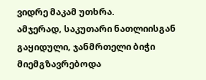ვიდრე მაკამ უთხრა.
ამჯერად, საკუთარი ნათლიისგან გაყიდული, ჯანმრთელი ბიჭი მიემგზავრებოდა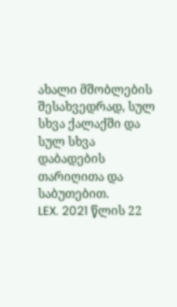ახალი მშობლების შესახვედრად, სულ სხვა ქალაქში და სულ სხვა დაბადების თარიღითა და საბუთებით.
LEX. 2021 წლის 22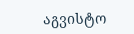აგვისტო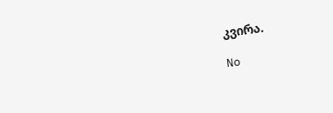კვირა.

No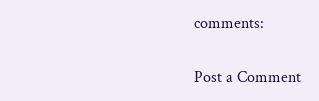comments:

Post a Comment